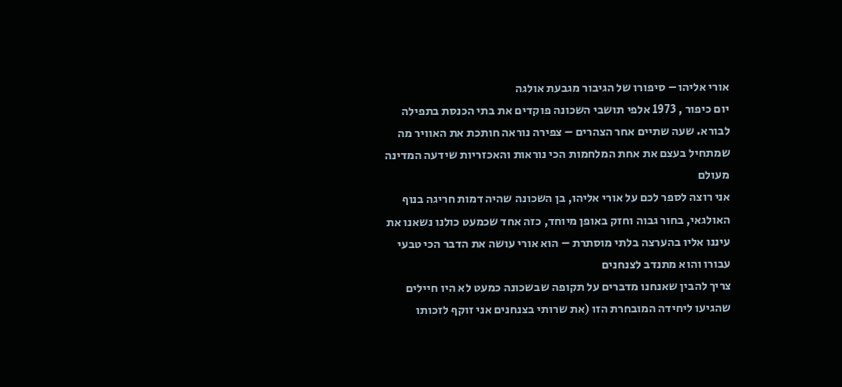אורי אליהו – סיפורו של הגיבור מגבעת אולגה
יום כיפור , 1973 אלפי תושבי השכונה פוקדים את בתי הכנסת בתפילה לבורא. שעה שתיים אחר הצהרים – צפירה נוראה חותכת את האוויר מה שמתחיל בעצם את אחת המלחמות הכי נוראות והאכזריות שידעה המדינה מעולם
אני רוצה לספר לכם על אורי אליהו, בן השכונה שהיה דמות חריגה בנוף האולגאי, בחור גבוה וחזק באופן מיוחד, כזה אחד שכמעט כולנו נשאנו את עיננו אליו בהערצה בלתי מוסתרת – הוא אורי עושה את הדבר הכי טבעי עבורו והוא מתנדב לצנחנים
צריך להבין שאנחנו מדברים על תקופה שבשכונה כמעט לא היו חיילים שהגיעו ליחידה המובחרת הזו (את שרותי בצנחנים אני זוקף לזכותו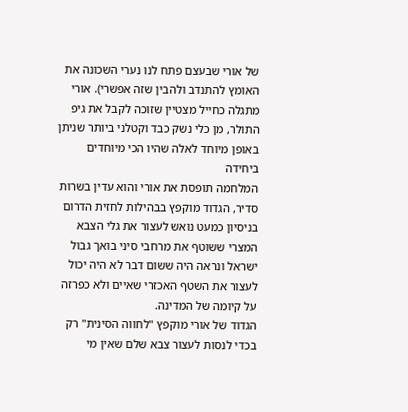של אורי שבעצם פתח לנו נערי השכונה את האומץ להתנדב ולהבין שזה אפשרי). אורי מתגלה כחייל מצטיין שזוכה לקבל את גיפ התולר, מן כלי נשק כבד וקטלני ביותר שניתן באופן מיוחד לאלה שהיו הכי מיוחדים ביחידה
המלחמה תופסת את אורי והוא עדין בשרות סדיר, הגדוד מוקפץ בבהילות לחזית הדרום בניסיון כמעט נואש לעצור את גלי הצבא המצרי ששוטף את מרחבי סיני בואך גבול ישראל ונראה היה ששום דבר לא היה יכול לעצור את השטף האכזרי שאיים ולא כפרזה על קיומה של המדינה.
הגדוד של אורי מוקפץ "לחווה הסינית" רק בכדי לנסות לעצור צבא שלם שאין מי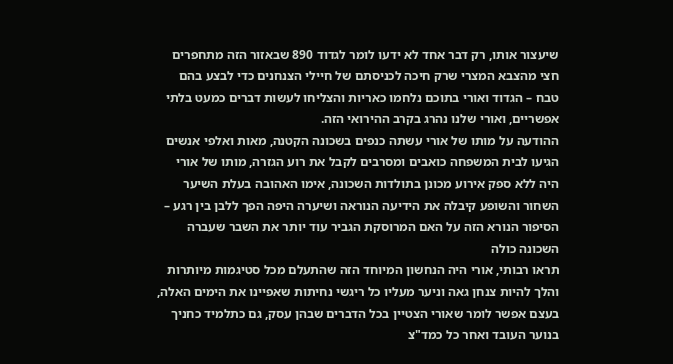שיעצור אותו, רק דבר אחד לא ידעו לומר לגדוד 890 שבאזור הזה מתחפרים חצי מהצבא המצרי שרק חיכה לכניסתם של חיילי הצנחנים כדי לבצע בהם טבח – הגדוד ואורי בתוכם נלחמו כאריות והצליחו לעשות דברים כמעט בלתי אפשריים, ואורי שלנו נהרג בקרב ההירואי הזה.
ההודעה על מותו של אורי עשתה כנפים בשכונה הקטנה, מאות ואלפי אנשים הגיעו לבית המשפחה כואבים ומסרבים לקבל את רוע הגזרה, מותו של אורי היה ללא ספק אירוע מכונן בתולדות השכונה, אימו האהובה בעלת השיער השחור והשופע קיבלה את הידיעה הנוראה ושיערה היפה הפך ללבן בין רגע – הסיפור הנורא הזה על האם המרוסקת הגביר עוד יותר את השבר שעברה השכונה כולה
תראו רבותי, אורי היה הנחשון המיוחד הזה שהתעלם מכל סטיגמות מיותרות והלך להיות צנחן גאה וניער מעליו כל ריגשי נחיתות שאפיינו את הימים האלה, בעצם אפשר לומר שאורי הצטיין בכל הדברים שבהן עסק, גם כתלמיד כחניך בנוער העובד ואחר כל כמד"צ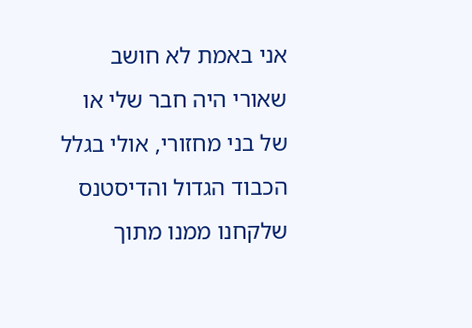אני באמת לא חושב שאורי היה חבר שלי או של בני מחזורי, אולי בגלל הכבוד הגדול והדיסטנס שלקחנו ממנו מתוך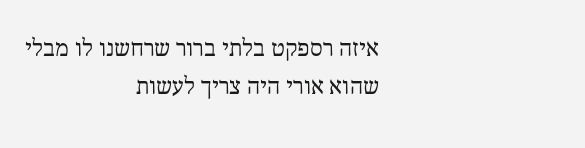איזה רספקט בלתי ברור שרחשנו לו מבלי שהוא אורי היה צריך לעשות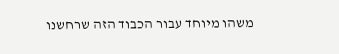משהו מיוחד עבור הכבוד הזה שרחשנו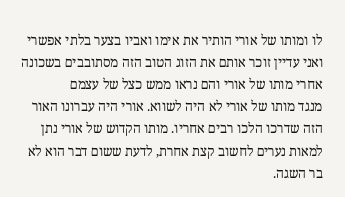לו ומותו של אורי הותיר את אימו ואביו בצער בלתי אפשרי ואני עדיין זוכר אותם את הזוג הטוב הזה מסתובבים בשכונה אחרי מותו של אורי והם נראו ממש כצל של עצמם
מנגד מותו של אורי לא היה לשווא. אורי היה עברונו האור הזה שדרכו הלכו רבים אחריו. מותו הקדוש של אורי נתן למאות נערים לחשוב קצת אחרת, לדעת ששום דבר הוא לא בר השגה.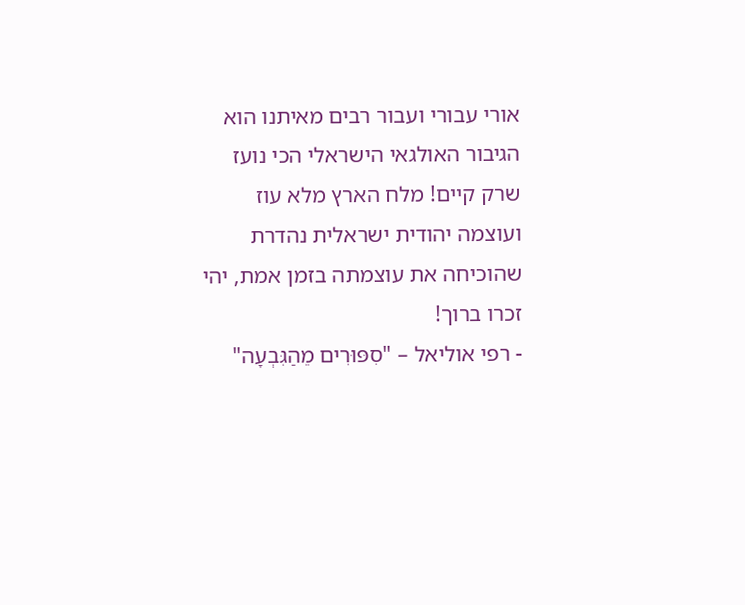אורי עבורי ועבור רבים מאיתנו הוא הגיבור האולגאי הישראלי הכי נועז שרק קיים! מלח הארץ מלא עוז ועוצמה יהודית ישראלית נהדרת שהוכיחה את עוצמתה בזמן אמת, יהי זכרו ברוך!
- רפי אוליאל – "סִפּוּרִים מֵהַגִּבְעָה"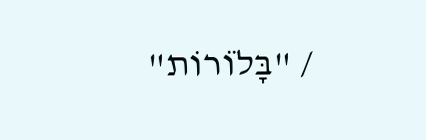/ "בָּלֹוֹרוֹת"